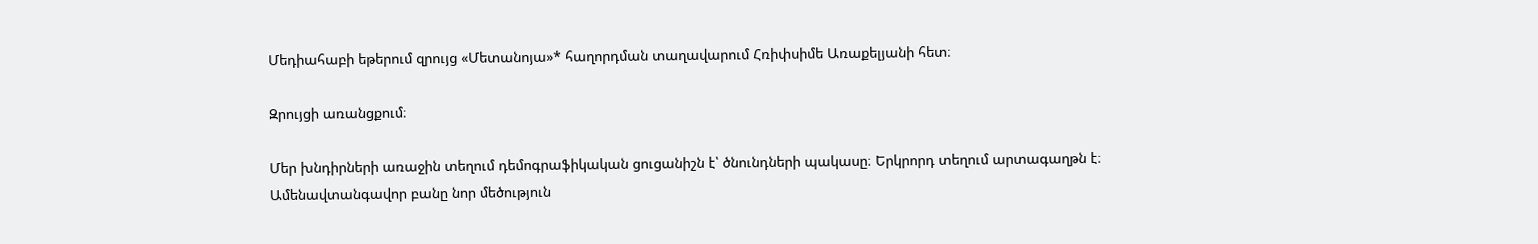Մեդիահաբի եթերում զրույց «Մետանոյա»* հաղորդման տաղավարում Հռիփսիմե Առաքելյանի հետ։

Զրույցի առանցքում։

Մեր խնդիրների առաջին տեղում դեմոգրաֆիկական ցուցանիշն է՝ ծնունդների պակասը։ Երկրորդ տեղում արտագաղթն է։
Ամենավտանգավոր բանը նոր մեծություն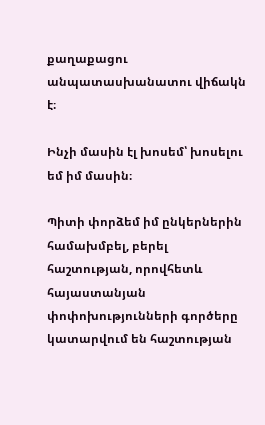քաղաքացու անպատասխանատու վիճակն է։

Ինչի մասին էլ խոսեմ՝ խոսելու եմ իմ մասին։

Պիտի փորձեմ իմ ընկերներին համախմբել, բերել հաշտության, որովհետև հայաստանյան փոփոխությունների գործերը կատարվում են հաշտության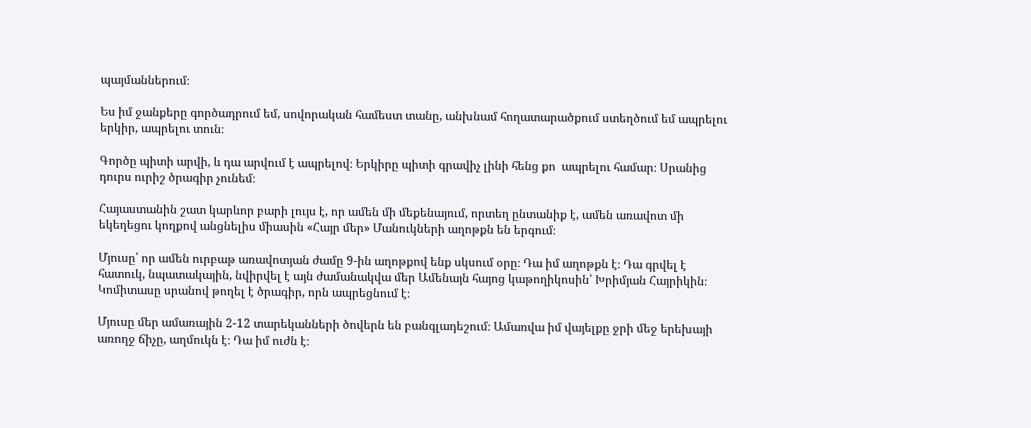պայմաններում։

Ես իմ ջանքերը գործադրում եմ, սովորական համեստ տանը, անխնամ հողատարածքում ստեղծում եմ ապրելու երկիր, ապրելու տուն։

Գործը պիտի արվի, և դա արվում է ապրելով։ Երկիրը պիտի գրավիչ լինի հենց քո  ապրելու համար։ Սրանից դուրս ուրիշ ծրագիր չունեմ։

Հայաստանին շատ կարևոր բարի լույս է, որ ամեն մի մեքենայում, որտեղ ընտանիք է, ամեն առավոտ մի եկեղեցու կողքով անցնելիս միասին «Հայր մեր» Մանուկների աղոթքն են երգում։

Մյուսը՝ որ ամեն ուրբաթ առավոտյան ժամը 9-ին աղոթքով ենք սկսում օրը։ Դա իմ աղոթքն է։ Դա գրվել է հատուկ, նպատակային, նվիրվել է այն ժամանակվա մեր Ամենայն հայոց կաթողիկոսին՝ Խրիմյան Հայրիկին։ Կոմիտասը սրանով թողել է ծրագիր, որն ապրեցնում է։

Մյուսը մեր ամառային 2-12 տարեկանների ծովերն են բանգլադեշում։ Ամառվա իմ վայելքը ջրի մեջ երեխայի առողջ ճիչը, աղմուկն է։ Դա իմ ուժն է։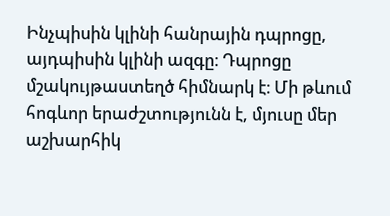Ինչպիսին կլինի հանրային դպրոցը, այդպիսին կլինի ազգը։ Դպրոցը մշակույթաստեղծ հիմնարկ է։ Մի թևում հոգևոր երաժշտությունն է, մյուսը մեր աշխարհիկ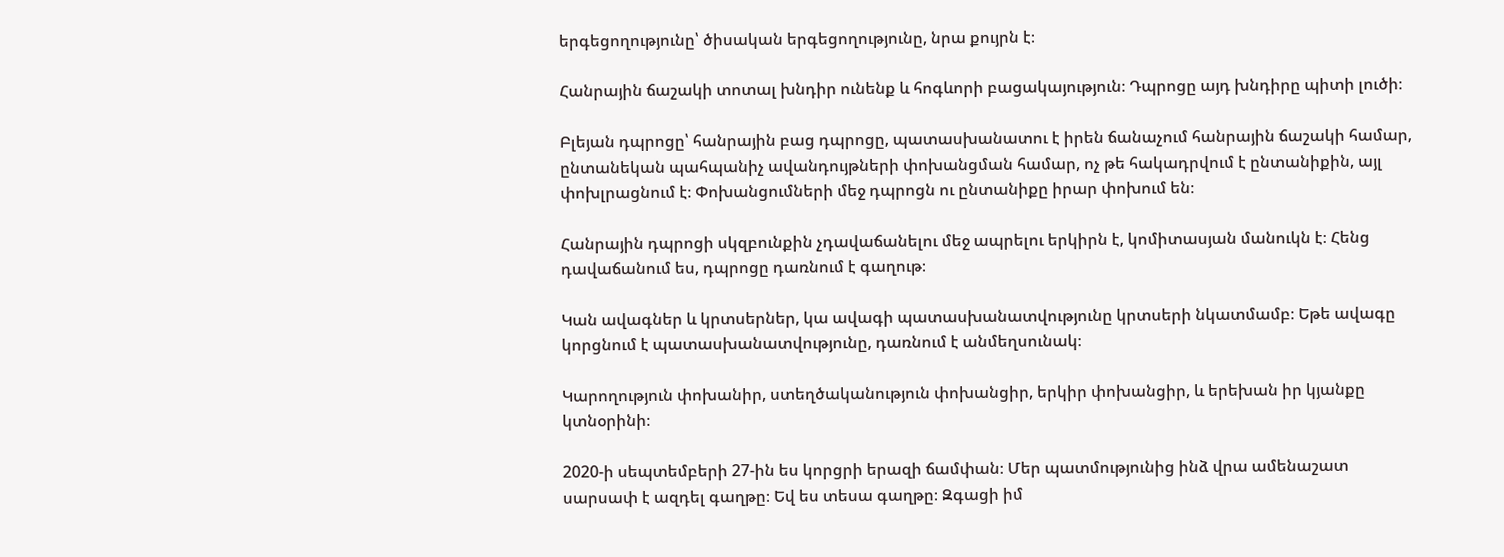երգեցողությունը՝ ծիսական երգեցողությունը, նրա քույրն է։

Հանրային ճաշակի տոտալ խնդիր ունենք և հոգևորի բացակայություն։ Դպրոցը այդ խնդիրը պիտի լուծի։

Բլեյան դպրոցը՝ հանրային բաց դպրոցը, պատասխանատու է իրեն ճանաչում հանրային ճաշակի համար,  ընտանեկան պահպանիչ ավանդույթների փոխանցման համար, ոչ թե հակադրվում է ընտանիքին, այլ փոխլրացնում է։ Փոխանցումների մեջ դպրոցն ու ընտանիքը իրար փոխում են։

Հանրային դպրոցի սկզբունքին չդավաճանելու մեջ ապրելու երկիրն է, կոմիտասյան մանուկն է։ Հենց դավաճանում ես, դպրոցը դառնում է գաղութ։

Կան ավագներ և կրտսերներ, կա ավագի պատասխանատվությունը կրտսերի նկատմամբ։ Եթե ավագը կորցնում է պատասխանատվությունը, դառնում է անմեղսունակ։

Կարողություն փոխանիր, ստեղծականություն փոխանցիր, երկիր փոխանցիր, և երեխան իր կյանքը կտնօրինի։

2020-ի սեպտեմբերի 27-ին ես կորցրի երազի ճամփան։ Մեր պատմությունից ինձ վրա ամենաշատ սարսափ է ազդել գաղթը։ Եվ ես տեսա գաղթը։ Զգացի իմ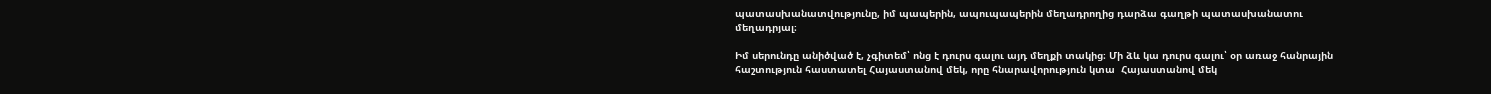պատասխանատվությունը, իմ պապերին, ապուպապերին մեղադրողից դարձա գաղթի պատասխանատու մեղադրյալ։

Իմ սերունդը անիծված է, չգիտեմ՝ ոնց է դուրս գալու այդ մեղքի տակից։ Մի ձև կա դուրս գալու՝ օր առաջ հանրային հաշտություն հաստատել Հայաստանով մեկ, որը հնարավորություն կտա  Հայաստանով մեկ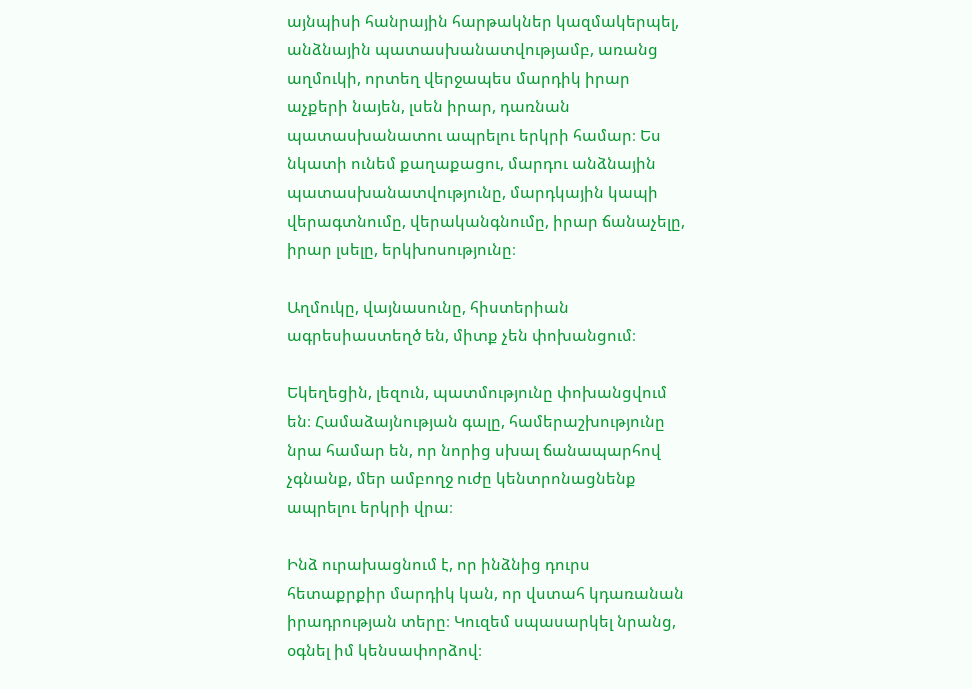այնպիսի հանրային հարթակներ կազմակերպել, անձնային պատասխանատվությամբ, առանց աղմուկի, որտեղ վերջապես մարդիկ իրար աչքերի նայեն, լսեն իրար, դառնան պատասխանատու ապրելու երկրի համար։ Ես նկատի ունեմ քաղաքացու, մարդու անձնային պատասխանատվությունը, մարդկային կապի վերագտնումը, վերականգնումը, իրար ճանաչելը, իրար լսելը, երկխոսությունը։

Աղմուկը, վայնասունը, հիստերիան ագրեսիաստեղծ են, միտք չեն փոխանցում։

Եկեղեցին, լեզուն, պատմությունը փոխանցվում են։ Համաձայնության գալը, համերաշխությունը նրա համար են, որ նորից սխալ ճանապարհով չգնանք, մեր ամբողջ ուժը կենտրոնացնենք ապրելու երկրի վրա։

Ինձ ուրախացնում է, որ ինձնից դուրս հետաքրքիր մարդիկ կան, որ վստահ կդառանան իրադրության տերը։ Կուզեմ սպասարկել նրանց, օգնել իմ կենսափորձով։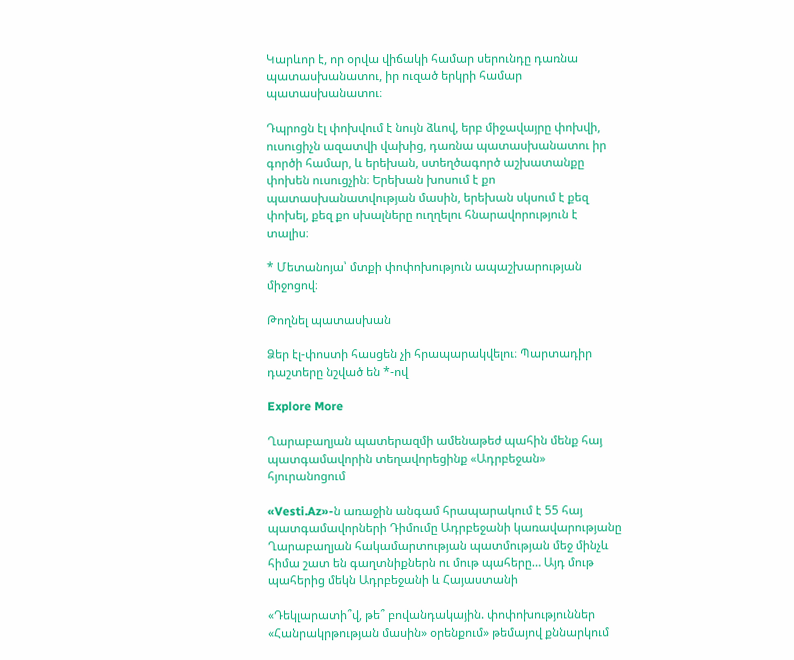Կարևոր է, որ օրվա վիճակի համար սերունդը դառնա պատասխանատու, իր ուզած երկրի համար պատասխանատու։

Դպրոցն էլ փոխվում է նույն ձևով, երբ միջավայրը փոխվի, ուսուցիչն ազատվի վախից, դառնա պատասխանատու իր գործի համար, և երեխան, ստեղծագործ աշխատանքը փոխեն ուսուցչին։ Երեխան խոսում է քո պատասխանատվության մասին, երեխան սկսում է քեզ փոխել, քեզ քո սխալները ուղղելու հնարավորություն է տալիս։

* Մետանոյա՝ մտքի փոփոխություն ապաշխարության միջոցով։

Թողնել պատասխան

Ձեր էլ-փոստի հասցեն չի հրապարակվելու։ Պարտադիր դաշտերը նշված են *-ով

Explore More

Ղարաբաղյան պատերազմի ամենաթեժ պահին մենք հայ պատգամավորին տեղավորեցինք «Ադրբեջան» հյուրանոցում

«Vesti.Az»-ն առաջին անգամ հրապարակում է 55 հայ պատգամավորների Դիմումը Ադրբեջանի կառավարությանը Ղարաբաղյան հակամարտության պատմության մեջ մինչև հիմա շատ են գաղտնիքներն ու մութ պահերը… Այդ մութ պահերից մեկն Ադրբեջանի և Հայաստանի

«Դեկլարատի՞վ, թե՞ բովանդակային. փոփոխություններ «Հանրակրթության մասին» օրենքում» թեմայով քննարկում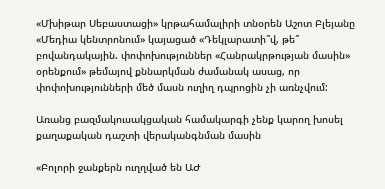«Մխիթար Սեբաստացի» կրթահամալիրի տնօրեն Աշոտ Բլեյանը «Մեդիա կենտրոնում» կայացած «Դեկլարատի՞վ, թե՞ բովանդակային. փոփոխություններ «Հանրակրթության մասին» օրենքում» թեմայով քննարկման ժամանակ ասաց, որ փոփոխությունների մեծ մասն ուղիղ դպրոցին չի առնչվում:

Առանց բազմակուսակցական համակարգի չենք կարող խոսել քաղաքական դաշտի վերականգնման մասին

«Բոլորի ջանքերն ուղղված են ԱԺ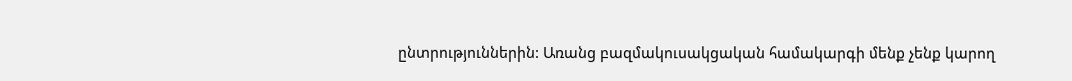ընտրություններին: Առանց բազմակուսակցական համակարգի մենք չենք կարող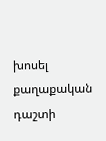խոսել քաղաքական դաշտի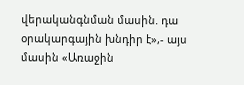վերականգնման մասին. դա օրակարգային խնդիր է»,- այս մասին «Առաջին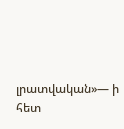լրատվական»— ի հետ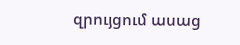զրույցում ասաց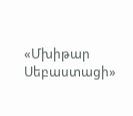«Մխիթար Սեբաստացի»